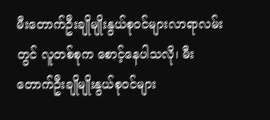မီးတောက်ဦးချိုမျိုးနွယ်စုဝင်များလာရာလမ်းတွင် လူတစ်စုက စောင့်နေပါသလို၊ မီးတောက်ဦးချိုမျိုးနွယ်စုဝင်များ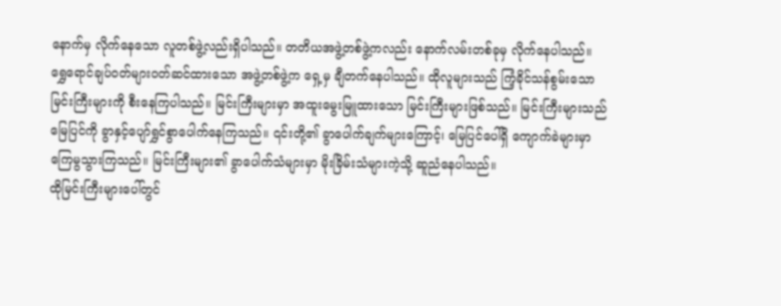နောက်မှ လိုက်နေသော လူတစ်ဖွဲ့လည်းရှိပါသည်။ တတိယအဖွဲ့တစ်ဖွဲ့ကလည်း နောက်လမ်းတစ်ခုမှ လိုက်နေပါသည်။
ရွှေရောင်ချပ်ဝတ်များဝတ်ဆင်ထားသော အဖွဲ့တစ်ဖွဲ့က ရှေ့မှ ချီတက်နေပါသည်။ ထိုလူများသည် ကြံ့ခိုင်သန်စွမ်းသော မြင်းကြီးများကို စီးနေကြပါသည်။ မြင်းကြီးများမှာ အထူးမွေးမြူထားသော မြင်းကြီးများဖြစ်သည်။ မြင်းကြီးများသည် မြေပြင်ကို ခွာနှင့်ပျော်ရွှင်စွာပေါက်နေကြသည်။ ၎င်းတို့၏ ခွာပေါက်ချက်များကြောင့်၊ မြေပြင်ပေါ်ရှိ ကျောက်ခဲများမှာ ကြေမွသွားကြသည်။ မြင်းကြီးများ၏ ခွာပေါက်သံများမှာ မိုးခြိမ်းသံများကဲ့သို့ ဆူညံနေပါသည်။
ထိုမြင်းကြီးများပေါ်တွင်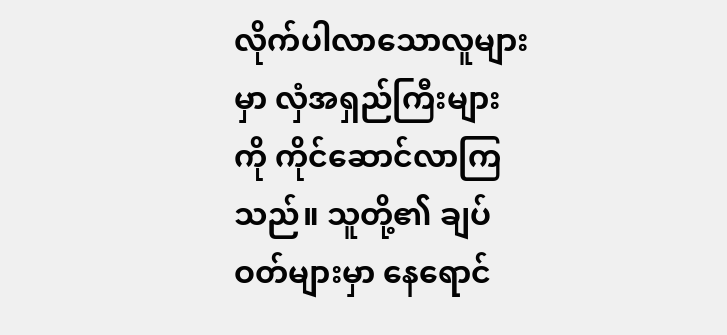လိုက်ပါလာသောလူများမှာ လှံအရှည်ကြီးများကို ကိုင်ဆောင်လာကြသည်။ သူတို့၏ ချပ်ဝတ်များမှာ နေရောင်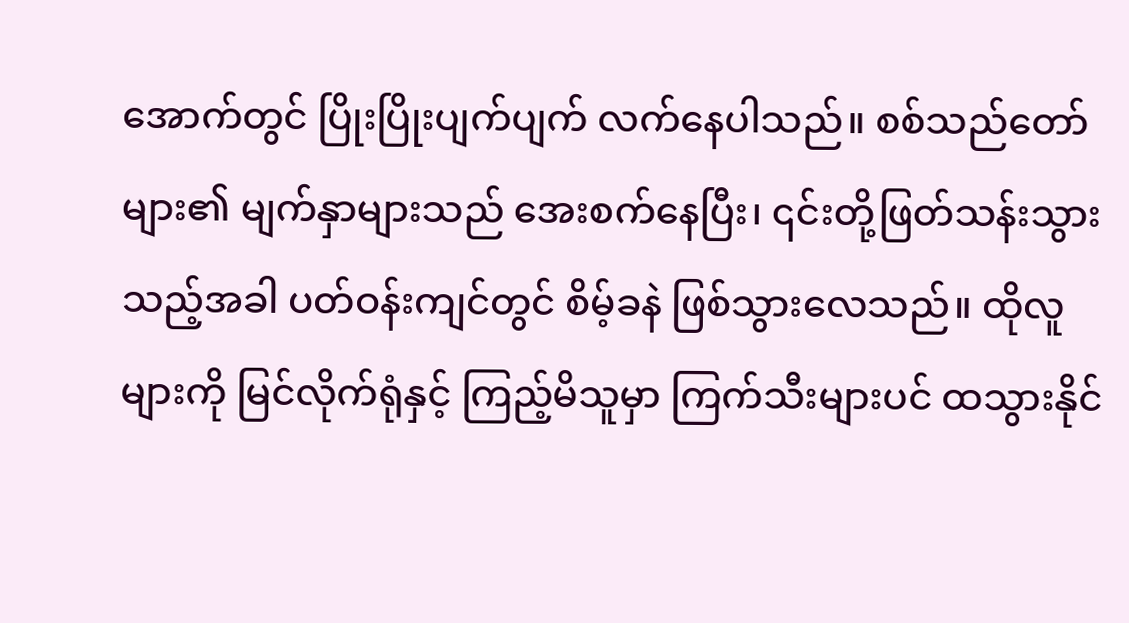အောက်တွင် ပြိုးပြိုးပျက်ပျက် လက်နေပါသည်။ စစ်သည်တော်များ၏ မျက်နှာများသည် အေးစက်နေပြီး၊ ၎င်းတို့ဖြတ်သန်းသွားသည့်အခါ ပတ်ဝန်းကျင်တွင် စိမ့်ခနဲ ဖြစ်သွားလေသည်။ ထိုလူများကို မြင်လိုက်ရုံနှင့် ကြည့်မိသူမှာ ကြက်သီးများပင် ထသွားနိုင်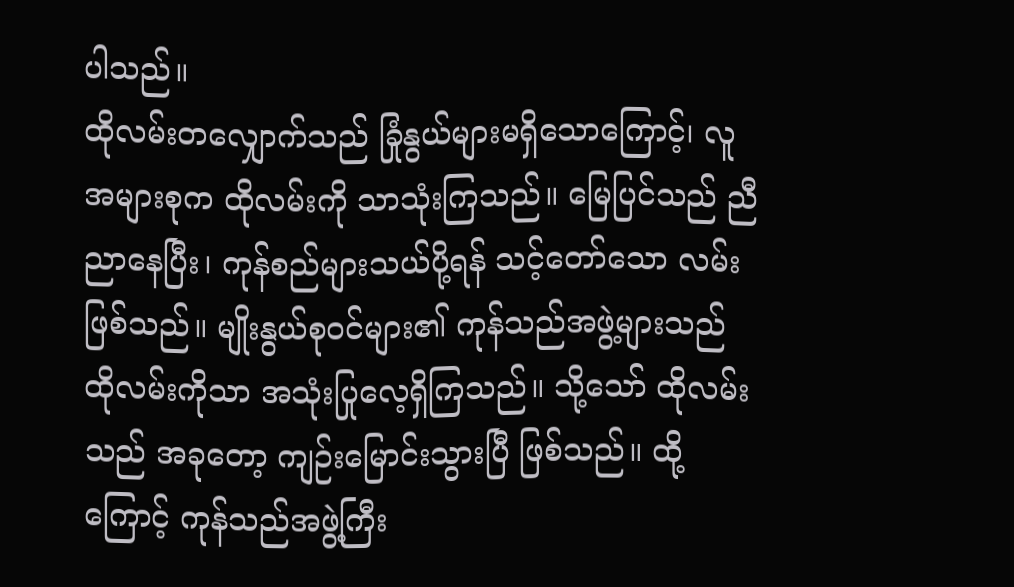ပါသည်။
ထိုလမ်းတလျှောက်သည် ခြုံနွယ်များမရှိသောကြောင့်၊ လူအများစုက ထိုလမ်းကို သာသုံးကြသည်။ မြေပြင်သည် ညီညာနေပြီး၊ ကုန်စည်များသယ်ပို့ရန် သင့်တော်သော လမ်းဖြစ်သည်။ မျိုးနွယ်စုဝင်များ၏ ကုန်သည်အဖွဲ့များသည် ထိုလမ်းကိုသာ အသုံးပြုလေ့ရှိကြသည်။ သို့သော် ထိုလမ်းသည် အခုတော့ ကျဉ်းမြောင်းသွားပြီ ဖြစ်သည်။ ထို့ကြောင့် ကုန်သည်အဖွဲ့ကြီး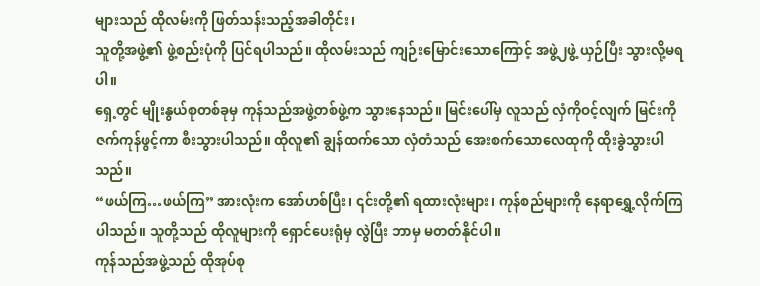များသည် ထိုလမ်းကို ဖြတ်သန်းသည့်အခါတိုင်း၊
သူတို့အဖွဲ့၏ ဖွဲ့စည်းပုံကို ပြင်ရပါသည်။ ထိုလမ်းသည် ကျဉ်းမြောင်းသောကြောင့် အဖွဲ့၂ဖွဲ့ ယှဉ်ပြီး သွားလို့မရပါ။
ရှေ့တွင် မျိုးနွယ်စုတစ်ခုမှ ကုန်သည်အဖွဲ့တစ်ဖွဲ့က သွားနေသည်။ မြင်းပေါ်မှ လူသည် လှံကိုဝင့်လျက် မြင်းကို ဇက်ကုန်ဖွင့်ကာ စီးသွားပါသည်။ ထိုလူ၏ ချွန်ထက်သော လှံတံသည် အေးစက်သောလေထုကို ထိုးခွဲသွားပါသည်။
“ဖယ်ကြ…ဖယ်ကြ” အားလုံးက အော်ဟစ်ပြီး၊ ၎င်းတို့၏ ရထားလုံးများ၊ ကုန်စည်များကို နေရာရွှေ့လိုက်ကြပါသည်။ သူတို့သည် ထိုလူများကို ရှောင်ပေးရုံမှ လွဲပြီး ဘာမှ မတတ်နိုင်ပါ။
ကုန်သည်အဖွဲ့သည် ထိုအုပ်စု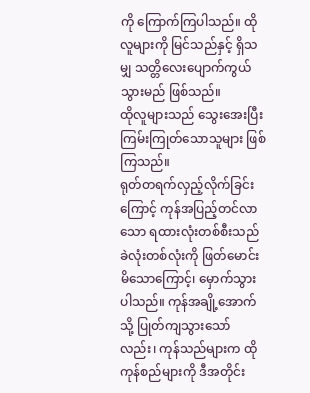ကို ကြောက်ကြပါသည်။ ထိုလူများကို မြင်သည်နှင့် ရှိသမျှ သတ္တိလေးပျောက်ကွယ်သွားမည် ဖြစ်သည်။
ထိုလူများသည် သွေးအေးပြီး ကြမ်းကြုတ်သောသူများ ဖြစ်ကြသည်။
ရုတ်တရက်လှည့်လိုက်ခြင်းကြောင့် ကုန်အပြည့်တင်လာသော ရထားလုံးတစ်စီးသည် ခဲလုံးတစ်လုံးကို ဖြတ်မောင်းမိသောကြောင့်၊ မှောက်သွားပါသည်။ ကုန်အချို့အောက်သို့ ပြုတ်ကျသွားသော်လည်း၊ ကုန်သည်များက ထိုကုန်စည်များကို ဒီအတိုင်း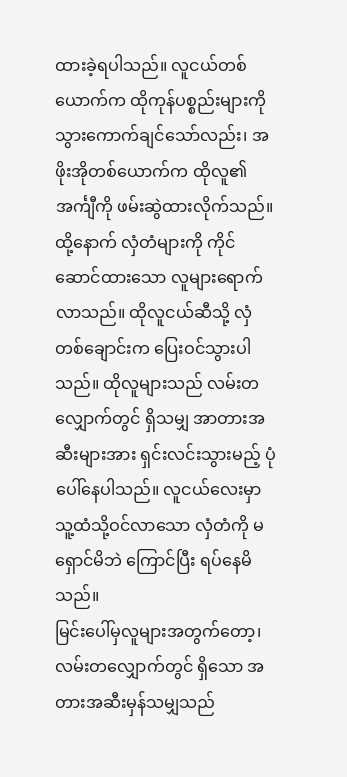ထားခဲ့ရပါသည်။ လူငယ်တစ်ယောက်က ထိုကုန်ပစ္စည်းများကို သွားကောက်ချင်သော်လည်း၊ အဖိုးအိုတစ်ယောက်က ထိုလူ၏ အင်္ကျီကို ဖမ်းဆွဲထားလိုက်သည်။
ထို့နောက် လှံတံများကို ကိုင်ဆောင်ထားသော လူများရောက်လာသည်။ ထိုလူငယ်ဆီသို့ လှံတစ်ချောင်းက ပြေးဝင်သွားပါသည်။ ထိုလူများသည် လမ်းတလျှောက်တွင် ရှိသမျှ အာတားအဆီးများအား ရှင်းလင်းသွားမည့် ပုံပေါ်နေပါသည်။ လူငယ်လေးမှာ သူ့ထံသို့ဝင်လာသော လှံတံကို မရှောင်မိဘဲ ကြောင်ပြီး ရပ်နေမိသည်။
မြင်းပေါ်မှလူများအတွက်တော့၊ လမ်းတလျှောက်တွင် ရှိသော အတားအဆီးမှန်သမျှသည်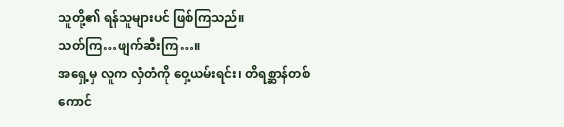သူတို့၏ ရန်သူများပင် ဖြစ်ကြသည်။
သတ်ကြ…ဖျက်ဆီးကြ…။
အရှေ့မှ လူက လှံတံကို ဝှေ့ယမ်းရင်း၊ တိရစ္ဆာန်တစ်ကောင်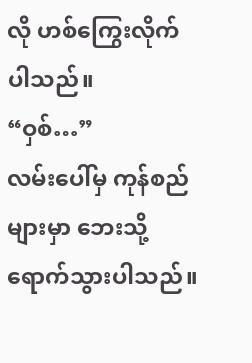လို ဟစ်ကြွေးလိုက်ပါသည်။
“ဝှစ်…”
လမ်းပေါ်မှ ကုန်စည်များမှာ ဘေးသို့ ရောက်သွားပါသည်။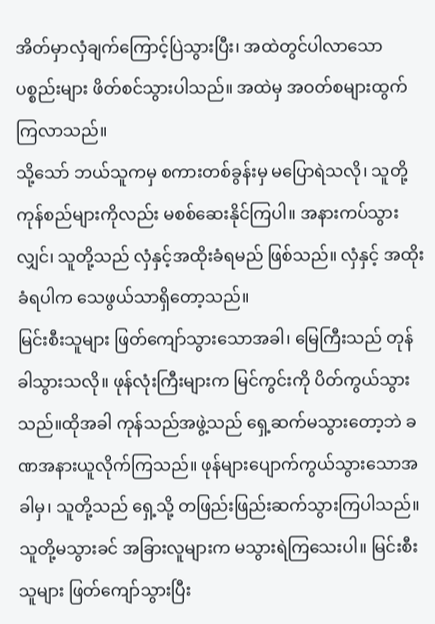အိတ်မှာလှံချက်ကြောင့်ပြဲသွားပြီး၊ အထဲတွင်ပါလာသော ပစ္စည်းများ ဖိတ်စင်သွားပါသည်။ အထဲမှ အဝတ်စများထွက်ကြလာသည်။
သို့သော် ဘယ်သူကမှ စကားတစ်ခွန်းမှ မပြောရဲသလို၊ သူတို့ ကုန်စည်များကိုလည်း မစစ်ဆေးနိုင်ကြပါ။ အနားကပ်သွားလျှင်၊ သူတို့သည် လှံနှင့်အထိုးခံရမည် ဖြစ်သည်။ လှံနှင့် အထိုးခံရပါက သေဖွယ်သာရှိတော့သည်။
မြင်းစီးသူများ ဖြတ်ကျော်သွားသောအခါ၊ မြေကြီးသည် တုန်ခါသွားသလို။ ဖုန်လုံးကြီးများက မြင်ကွင်းကို ပိတ်ကွယ်သွားသည်။ထိုအခါ ကုန်သည်အဖွဲ့သည် ရှေ့ဆက်မသွားတော့ဘဲ ခဏအနားယူလိုက်ကြသည်။ ဖုန်များပျောက်ကွယ်သွားသောအခါမှ၊ သူတို့သည် ရှေ့သို့ တဖြည်းဖြည်းဆက်သွားကြပါသည်။
သူတို့မသွားခင် အခြားလူများက မသွားရဲကြသေးပါ။ မြင်းစီးသူများ ဖြတ်ကျော်သွားပြီး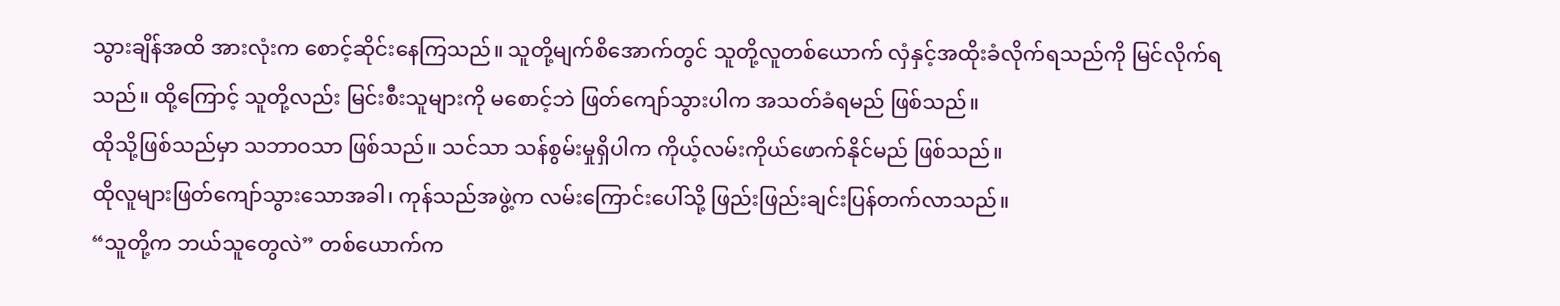သွားချိန်အထိ အားလုံးက စောင့်ဆိုင်းနေကြသည်။ သူတို့မျက်စိအောက်တွင် သူတို့လူတစ်ယောက် လှံနှင့်အထိုးခံလိုက်ရသည်ကို မြင်လိုက်ရသည်။ ထို့ကြောင့် သူတို့လည်း မြင်းစီးသူများကို မစောင့်ဘဲ ဖြတ်ကျော်သွားပါက အသတ်ခံရမည် ဖြစ်သည်။
ထိုသို့ဖြစ်သည်မှာ သဘာဝသာ ဖြစ်သည်။ သင်သာ သန်စွမ်းမှုရှိပါက ကိုယ့်လမ်းကိုယ်ဖောက်နိုင်မည် ဖြစ်သည်။
ထိုလူများဖြတ်ကျော်သွားသောအခါ၊ ကုန်သည်အဖွဲ့က လမ်းကြောင်းပေါ်သို့ ဖြည်းဖြည်းချင်းပြန်တက်လာသည်။
“သူတို့က ဘယ်သူတွေလဲ” တစ်ယောက်က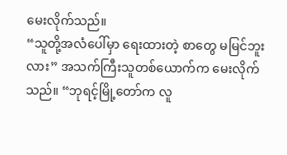မေးလိုက်သည်။
“သူတို့အလံပေါ်မှာ ရေးထားတဲ့ စာတွေ မမြင်ဘူးလား” အသက်ကြီးသူတစ်ယောက်က မေးလိုက်သည်။ “ဘုရင့်မြို့တော်က လူ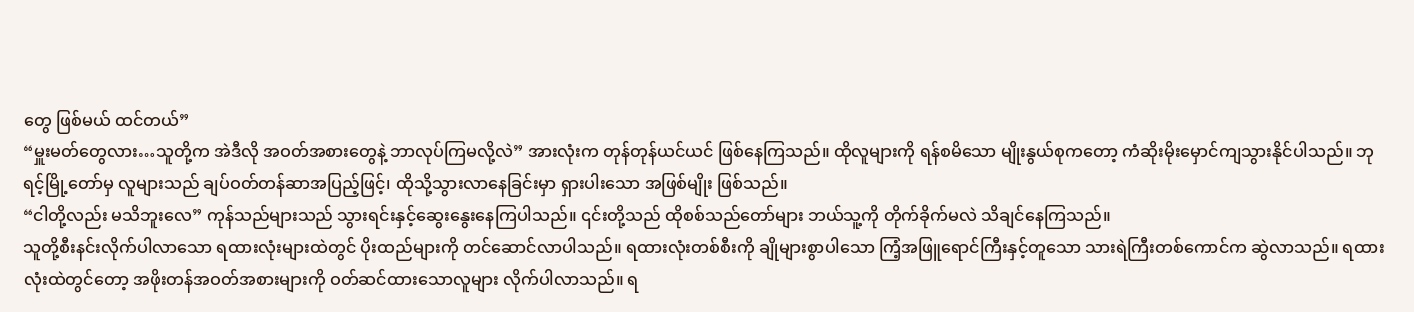တွေ ဖြစ်မယ် ထင်တယ်”
“မှူးမတ်တွေလား…သူတို့က အဲဒီလို အဝတ်အစားတွေနဲ့ ဘာလုပ်ကြမလို့လဲ” အားလုံးက တုန်တုန်ယင်ယင် ဖြစ်နေကြသည်။ ထိုလူများကို ရန်စမိသော မျိုးနွယ်စုကတော့ ကံဆိုးမိုးမှောင်ကျသွားနိုင်ပါသည်။ ဘုရင့်မြို့တော်မှ လူများသည် ချပ်ဝတ်တန်ဆာအပြည့်ဖြင့်၊ ထိုသို့သွားလာနေခြင်းမှာ ရှားပါးသော အဖြစ်မျိုး ဖြစ်သည်။
“ငါတို့လည်း မသိဘူးလေ” ကုန်သည်များသည် သွားရင်းနှင့်ဆွေးနွေးနေကြပါသည်။ ၎င်းတို့သည် ထိုစစ်သည်တော်များ ဘယ်သူ့ကို တိုက်ခိုက်မလဲ သိချင်နေကြသည်။
သူတို့စီးနင်းလိုက်ပါလာသော ရထားလုံးများထဲတွင် ပိုးထည်များကို တင်ဆောင်လာပါသည်။ ရထားလုံးတစ်စီးကို ချိုများစွာပါသော ကြံ့အဖြူရောင်ကြီးနှင့်တူသော သားရဲကြီးတစ်ကောင်က ဆွဲလာသည်။ ရထားလုံးထဲတွင်တော့ အဖိုးတန်အဝတ်အစားများကို ဝတ်ဆင်ထားသောလူများ လိုက်ပါလာသည်။ ရ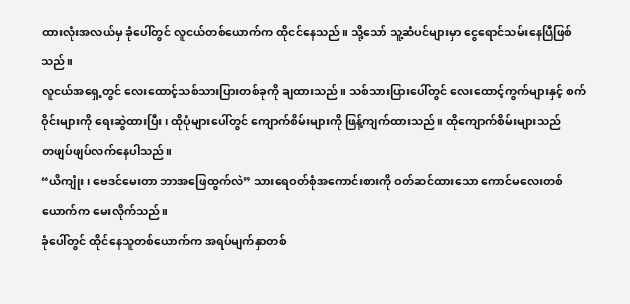ထားလုံးအလယ်မှ ခုံပေါ်တွင် လူငယ်တစ်ယောက်က ထိုငင်နေသည်။ သို့သော် သူ့ဆံပင်များမှာ ငွေရောင်သမ်းနေပြီဖြစ်သည်။
လူငယ်အရှေ့တွင် လေးထောင့်သစ်သားပြားတစ်ခုကို ချထားသည်။ သစ်သားပြားပေါ်တွင် လေးထောင့်ကွက်များနှင့် စက်ဝိုင်းများကို ရေးဆွဲထားပြီး၊ ထိုပုံများပေါ်တွင် ကျောက်စိမ်းများကို ဖြန့်ကျက်ထားသည်။ ထိုကျောက်စိမ်းများသည်
တဖျပ်ဖျပ်လက်နေပါသည်။
“ယိကျုံး၊ ဗေဒင်မေးတာ ဘာအဖြေထွက်လဲ” သားရေဝတ်စုံအကောင်းစားကို ဝတ်ဆင်ထားသော ကောင်မလေးတစ်ယောက်က မေးလိုက်သည်။
ခုံပေါ်တွင် ထိုင်နေသူတစ်ယောက်က အရပ်မျက်နှာတစ်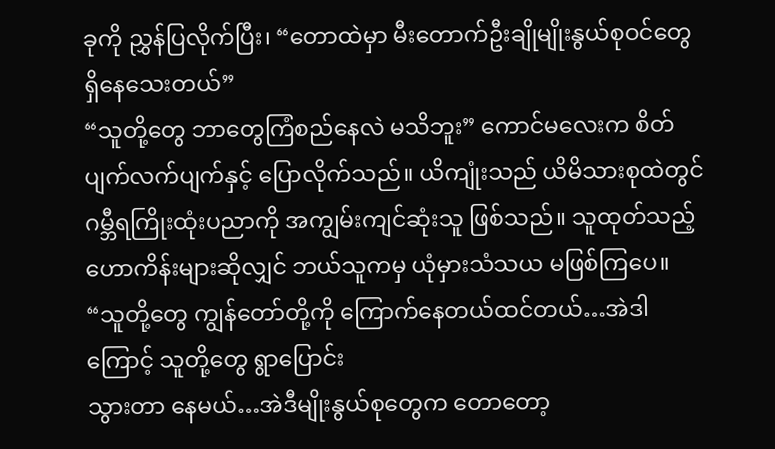ခုကို ညွှန်ပြလိုက်ပြီး၊ “တောထဲမှာ မီးတောက်ဦးချိုမျိုးနွယ်စုဝင်တွေ ရှိနေသေးတယ်”
“သူတို့တွေ ဘာတွေကြံစည်နေလဲ မသိဘူး” ကောင်မလေးက စိတ်ပျက်လက်ပျက်နှင့် ပြောလိုက်သည်။ ယိကျုံးသည် ယိမိသားစုထဲတွင် ဂမ္ဘီရကြိုးထုံးပညာကို အကျွမ်းကျင်ဆုံးသူ ဖြစ်သည်။ သူထုတ်သည့် ဟောကိန်းများဆိုလျှင် ဘယ်သူကမှ ယုံမှားသံသယ မဖြစ်ကြပေ။
“သူတို့တွေ ကျွန်တော်တို့ကို ကြောက်နေတယ်ထင်တယ်…အဲဒါကြောင့် သူတို့တွေ ရွာပြောင်း
သွားတာ နေမယ်…အဲဒီမျိုးနွယ်စုတွေက တောတော့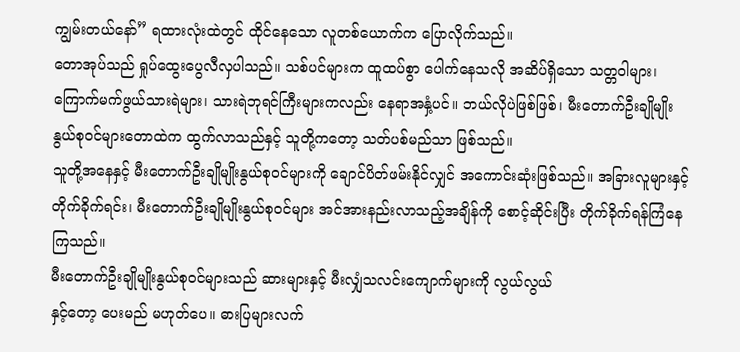ကျွမ်းတယ်နော်” ရထားလုံးထဲတွင် ထိုင်နေသော လူတစ်ယောက်က ပြောလိုက်သည်။
တောအုပ်သည် ရှုပ်ထွေးပွေလီလှပါသည်။ သစ်ပင်များက ထူထပ်စွာ ပေါက်နေသလို အဆိပ်ရှိသော သတ္တဝါများ၊ကြောက်မက်ဖွယ်သားရဲများ၊ သားရဲဘုရင်ကြီးများကလည်း နေရာအနှံ့ပင်။ ဘယ်လိုပဲဖြစ်ဖြစ်၊ မီးတောက်ဦးချိုမျိုးနွယ်စုဝင်များတောထဲက ထွက်လာသည်နှင့် သူတို့ကတော့ သတ်ပစ်မည်သာ ဖြစ်သည်။
သူတို့အနေနှင့် မီးတောက်ဦးချိုမျိုးနွယ်စုဝင်များကို ချောင်ပိတ်ဖမ်းနိုင်လျှင် အကောင်းဆုံးဖြစ်သည်။ အခြားလူများနှင့် တိုက်ခိုက်ရင်း၊ မီးတောက်ဦးချိုမျိုးနွယ်စုဝင်များ အင်အားနည်းလာသည့်အချိန်ကို စောင့်ဆိုင်းပြီး တိုက်ခိုက်ရန်ကြံနေကြသည်။
မီးတောက်ဦးချိုမျိုးနွယ်စုဝင်များသည် ဆားများနှင့် မီးလျှံသလင်းကျောက်များကို လွယ်လွယ်
နှင့်တော့ ပေးမည် မဟုတ်ပေ။ ဓားပြများလက်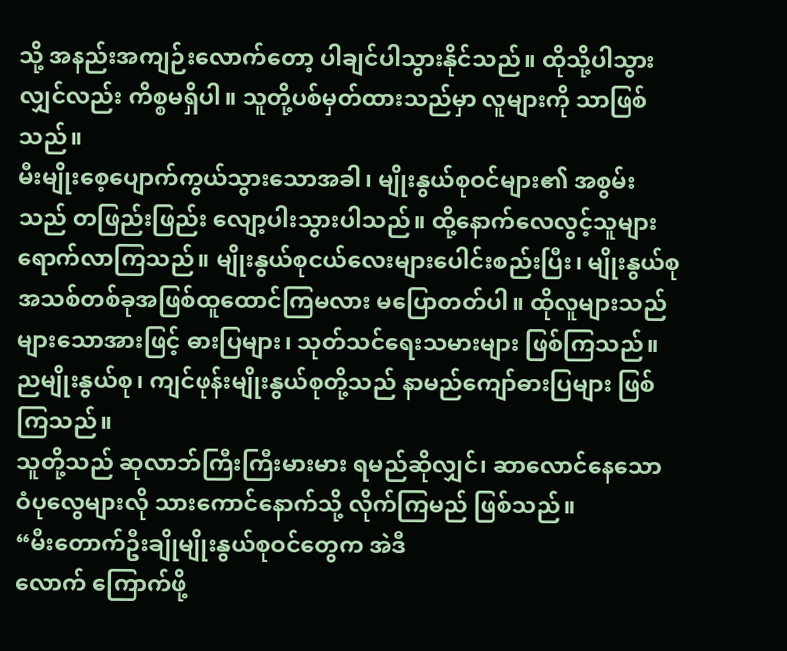သို့ အနည်းအကျဉ်းလောက်တော့ ပါချင်ပါသွားနိုင်သည်။ ထိုသို့ပါသွားလျှင်လည်း ကိစ္စမရှိပါ။ သူတို့ပစ်မှတ်ထားသည်မှာ လူများကို သာဖြစ်သည်။
မီးမျိုးစေ့ပျောက်ကွယ်သွားသောအခါ၊ မျိုးနွယ်စုဝင်များ၏ အစွမ်းသည် တဖြည်းဖြည်း လျော့ပါးသွားပါသည်။ ထို့နောက်လေလွင့်သူများ ရောက်လာကြသည်။ မျိုးနွယ်စုငယ်လေးများပေါင်းစည်းပြီး၊ မျိုးနွယ်စုအသစ်တစ်ခုအဖြစ်ထူထောင်ကြမလား မပြောတတ်ပါ။ ထိုလူများသည် များသောအားဖြင့် ဓားပြများ၊ သုတ်သင်ရေးသမားများ ဖြစ်ကြသည်။ ညမျိုးနွယ်စု၊ ကျင်ဖုန်းမျိုးနွယ်စုတို့သည် နာမည်ကျော်ဓားပြများ ဖြစ်ကြသည်။
သူတို့သည် ဆုလာဘ်ကြီးကြီးမားမား ရမည်ဆိုလျှင်၊ ဆာလောင်နေသော ဝံပုလွေများလို သားကောင်နောက်သို့ လိုက်ကြမည် ဖြစ်သည်။
“မီးတောက်ဦးချိုမျိုးနွယ်စုဝင်တွေက အဲဒီ
လောက် ကြောက်ဖို့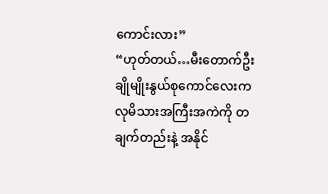ကောင်းလား”
“ဟုတ်တယ်…မီးတောက်ဦးချိုမျိုးနွယ်စုကောင်လေးက လုမိသားအကြီးအကဲကို တချက်တည်းနဲ့ အနိုင်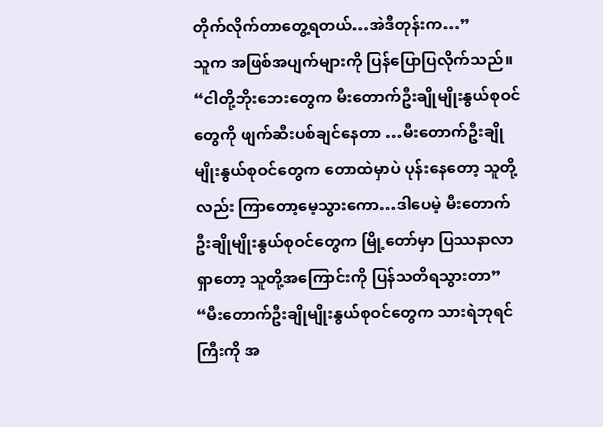တိုက်လိုက်တာတွေ့ရတယ်…အဲဒီတုန်းက…”
သူက အဖြစ်အပျက်များကို ပြန်ပြောပြလိုက်သည်။ “ငါတို့ဘိုးဘေးတွေက မီးတောက်ဦးချိုမျိုးနွယ်စုဝင်တွေကို ဖျက်ဆီးပစ်ချင်နေတာ …မီးတောက်ဦးချိုမျိုးနွယ်စုဝင်တွေက တောထဲမှာပဲ ပုန်းနေတော့ သူတို့လည်း ကြာတော့မေ့သွားကော…ဒါပေမဲ့ မီးတောက်ဦးချိုမျိုးနွယ်စုဝင်တွေက မြို့တော်မှာ ပြဿနာလာရှာတော့ သူတို့အကြောင်းကို ပြန်သတိရသွားတာ”
“မီးတောက်ဦးချိုမျိုးနွယ်စုဝင်တွေက သားရဲဘုရင်ကြီးကို အ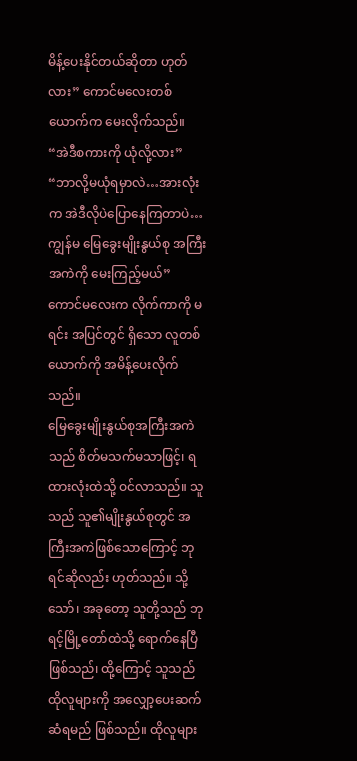မိန့်ပေးနိုင်တယ်ဆိုတာ ဟုတ်လား” ကောင်မလေးတစ်ယောက်က မေးလိုက်သည်။
“အဲဒီစကားကို ယုံလို့လား”
“ဘာလို့မယုံရမှာလဲ…အားလုံးက အဲဒီလိုပဲပြောနေကြတာပဲ…ကျွန်မ မြေခွေးမျိုးနွယ်စု အကြီးအကဲကို မေးကြည့်မယ်” ကောင်မလေးက လိုက်ကာကို မရင်း အပြင်တွင် ရှိသော လူတစ်ယောက်ကို အမိန့်ပေးလိုက်သည်။
မြေခွေးမျိုးနွယ်စုအကြီးအကဲသည် စိတ်မသက်မသာဖြင့်၊ ရထားလုံးထဲသို့ ဝင်လာသည်။ သူသည် သူ၏မျိုးနွယ်စုတွင် အကြီးအကဲဖြစ်သောကြောင့် ဘုရင်ဆိုလည်း ဟုတ်သည်။ သို့သော်၊ အခုတော့ သူတို့သည် ဘုရင့်မြို့တော်ထဲသို့ ရောက်နေပြီ ဖြစ်သည်၊ ထို့ကြောင့် သူသည် ထိုလူများကို အလျှော့ပေးဆက်ဆံရမည် ဖြစ်သည်။ ထိုလူများ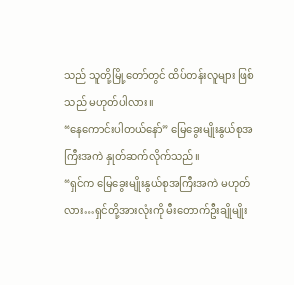သည် သူတို့မြို့တော်တွင် ထိပ်တန်းလူများ ဖြစ်သည် မဟုတ်ပါလား။
“နေကောင်းပါတယ်နော်” မြေခွေးမျိုးနွယ်စုအကြီးအကဲ နှုတ်ဆက်လိုက်သည်။
“ရှင်က မြေခွေးမျိုးနွယ်စုအကြီးအကဲ မဟုတ်
လား…ရှင်တို့အားလုံးကို မီးတောက်ဦးချိုမျိုး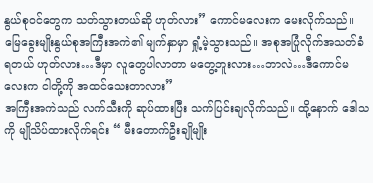နွယ်စုဝင်တွေက သတ်သွားတယ်ဆို ဟုတ်လား” ကောင်မလေးက မေးလိုက်သည်။
မြေခွေးမျိုးနွယ်စုအကြီးအကဲ၏ မျက်နှာမှာ ရှုံ့မဲ့သွားသည်။ အစုအပြုံလိုက်အသတ်ခံရတယ် ဟုတ်လား…ဒီမှာ လူတွေပါလာတာ မတွေ့ဘူးလား…ဘာလဲ…ဒီကောင်မလေးက ငါတို့ကို အထင်သေးတာလား”
အကြီးအကဲသည် လက်သီးကို ဆုပ်ထားပြီး သက်ပြင်းချလိုက်သည်။ ထို့နောက် ဒေါသကို မျိုသိပ်ထားလိုက်ရင်း “ မီးတောက်ဦးချိုမျိုး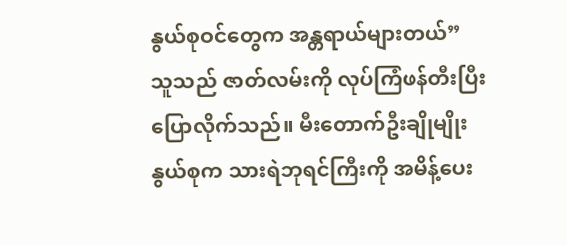နွယ်စုဝင်တွေက အန္တရာယ်များတယ်”
သူသည် ဇာတ်လမ်းကို လုပ်ကြံဖန်တီးပြီးပြောလိုက်သည်။ မီးတောက်ဦးချိုမျိုးနွယ်စုက သားရဲဘုရင်ကြီးကို အမိန့်ပေး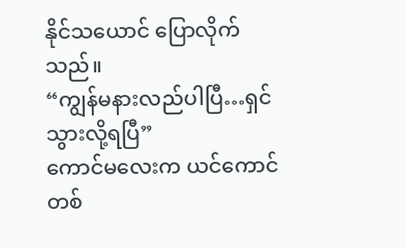နိုင်သယောင် ပြောလိုက်သည်။
“ကျွန်မနားလည်ပါပြီ…ရှင်သွားလို့ရပြီ”
ကောင်မလေးက ယင်ကောင်တစ်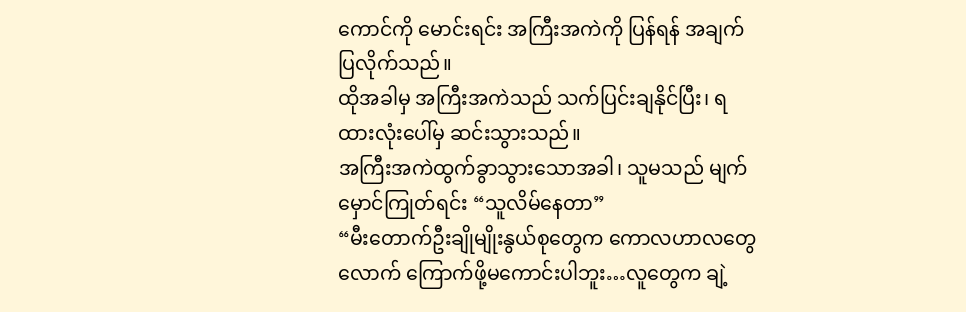ကောင်ကို မောင်းရင်း အကြီးအကဲကို ပြန်ရန် အချက်ပြလိုက်သည်။
ထိုအခါမှ အကြီးအကဲသည် သက်ပြင်းချနိုင်ပြီး၊ ရထားလုံးပေါ်မှ ဆင်းသွားသည်။
အကြီးအကဲထွက်ခွာသွားသောအခါ၊ သူမသည် မျက်မှောင်ကြုတ်ရင်း “သူလိမ်နေတာ”
“မီးတောက်ဦးချိုမျိုးနွယ်စုတွေက ကောလဟာလတွေလောက် ကြောက်ဖို့မကောင်းပါဘူး…လူတွေက ချဲ့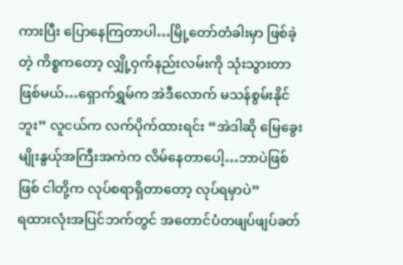ကားပြီး ပြောနေကြတာပါ…မြို့တော်တံခါးမှာ ဖြစ်ခဲ့တဲ့ ကိစ္စကတော့ လျှို့ဝှက်နည်းလမ်းကို သုံးသွားတာ ဖြစ်မယ်…ရှောက်ရွှမ်က အဲဒီလောက် မသန်စွမ်းနိုင်ဘူး” လူငယ်က လက်ပိုက်ထားရင်း “အဲဒါဆို မြေခွေးမျိုးနွယ်ုအကြီးအကဲက လိမ်နေတာပေါ့…ဘာပဲဖြစ်ဖြစ် ငါတို့က လုပ်စရာရှိတာတော့ လုပ်ရမှာပဲ”
ရထားလုံးအပြင်ဘက်တွင် အတောင်ပံတဖျပ်ဖျပ်ခတ်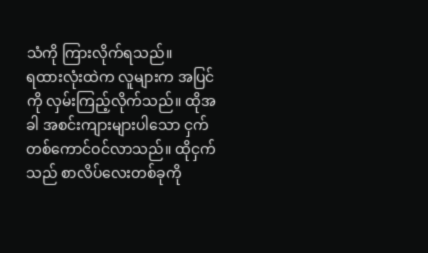သံကို ကြားလိုက်ရသည်။
ရထားလုံးထဲက လူများက အပြင်ကို လှမ်းကြည့်လိုက်သည်။ ထိုအခါ အစင်းကျားများပါသော ငှက်တစ်ကောင်ဝင်လာသည်။ ထိုငှက်သည် စာလိပ်လေးတစ်ခုကို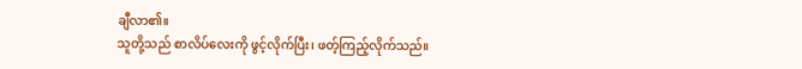ချီလာ၏။
သူတို့သည် စာလိပ်လေးကို ဖွင့်လိုက်ပြီး၊ ဖတ့်ကြည့်လိုက်သည်။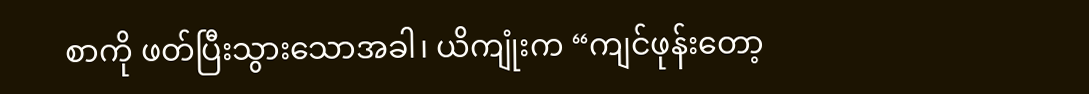စာကို ဖတ်ပြီးသွားသောအခါ၊ ယိကျုံးက “ကျင်ဖုန်းတော့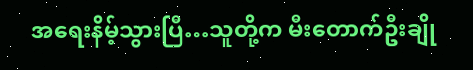အရေးနိမ့်သွားပြီ…သူတို့က မီးတောက်ဦးချို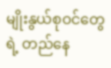မျိုးနွယ်စုဝင်တွေရဲ့ တည်နေ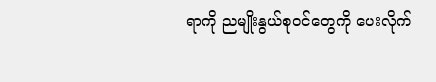ရာကို ညမျိုးနွယ်စုဝင်တွေကို ပေးလိုက်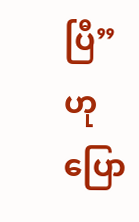ပြီ” ဟုပြော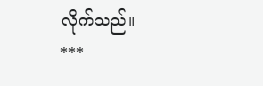လိုက်သည်။
***